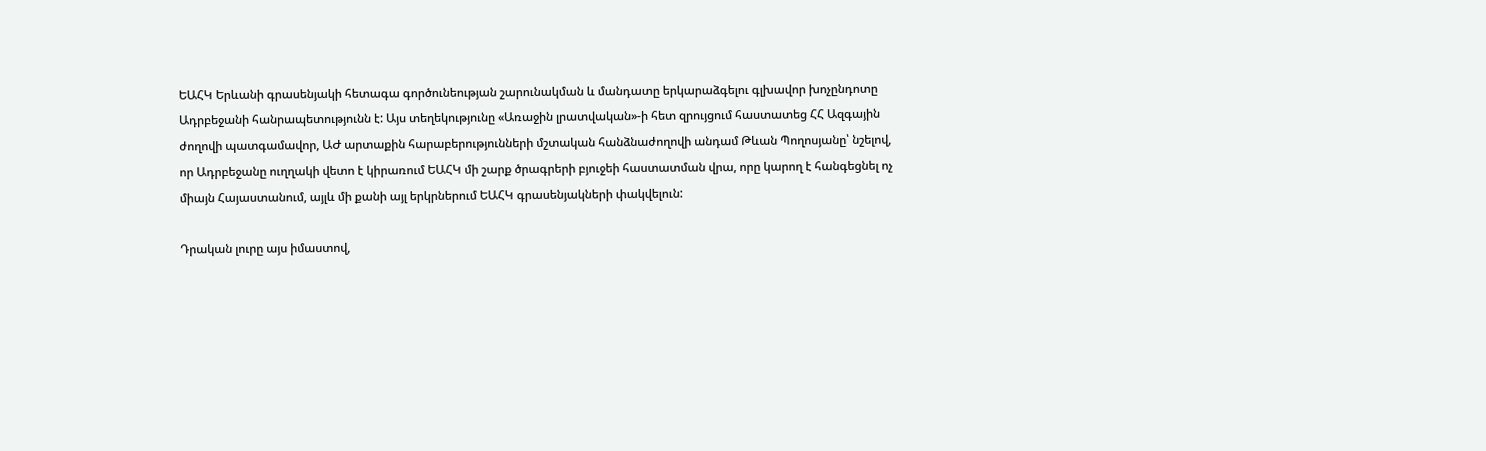ԵԱՀԿ Երևանի գրասենյակի հետագա գործունեության շարունակման և մանդատը երկարաձգելու գլխավոր խոչընդոտը Ադրբեջանի հանրապետությունն է: Այս տեղեկությունը «Առաջին լրատվական»-ի հետ զրույցում հաստատեց ՀՀ Ազգային ժողովի պատգամավոր, ԱԺ արտաքին հարաբերությունների մշտական հանձնաժողովի անդամ Թևան Պողոսյանը՝ նշելով, որ Ադրբեջանը ուղղակի վետո է կիրառում ԵԱՀԿ մի շարք ծրագրերի բյուջեի հաստատման վրա, որը կարող է հանգեցնել ոչ միայն Հայաստանում, այլև մի քանի այլ երկրներում ԵԱՀԿ գրասենյակների փակվելուն:

Դրական լուրը այս իմաստով,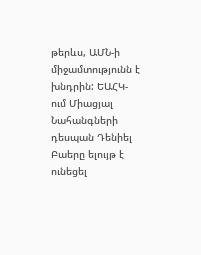թերևս, ԱՄՆ-ի միջամտությունն է խնդրին: ԵԱՀԿ-ում Միացյալ Նահանգների դեսպան Դենիել Բաերը ելույթ է ունեցել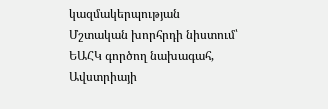կազմակերպության Մշտական խորհրդի նիստում՝ ԵԱՀԿ գործող նախագահ, Ավստրիայի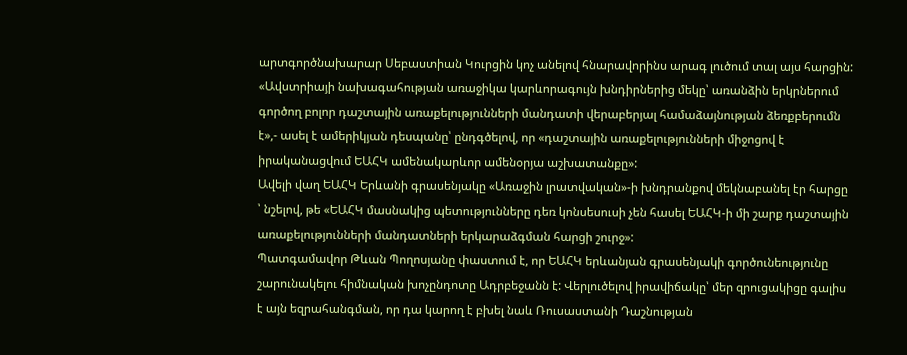արտգործնախարար Սեբաստիան Կուրցին կոչ անելով հնարավորինս արագ լուծում տալ այս հարցին:
«Ավստրիայի նախագահության առաջիկա կարևորագույն խնդիրներից մեկը՝ առանձին երկրներում գործող բոլոր դաշտային առաքելությունների մանդատի վերաբերյալ համաձայնության ձեռքբերումն է»,- ասել է ամերիկյան դեսպանը՝ ընդգծելով, որ «դաշտային առաքելությունների միջոցով է իրականացվում ԵԱՀԿ ամենակարևոր ամենօրյա աշխատանքը»:
Ավելի վաղ ԵԱՀԿ Երևանի գրասենյակը «Առաջին լրատվական»-ի խնդրանքով մեկնաբանել էր հարցը ՝ նշելով, թե «ԵԱՀԿ մասնակից պետությունները դեռ կոնսեսուսի չեն հասել ԵԱՀԿ-ի մի շարք դաշտային առաքելությունների մանդատների երկարաձգման հարցի շուրջ»:
Պատգամավոր Թևան Պողոսյանը փաստում է, որ ԵԱՀԿ երևանյան գրասենյակի գործունեությունը շարունակելու հիմնական խոչընդոտը Ադրբեջանն է: Վերլուծելով իրավիճակը՝ մեր զրուցակիցը գալիս է այն եզրահանգման, որ դա կարող է բխել նաև Ռուսաստանի Դաշնության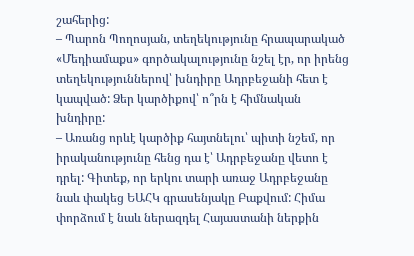շահերից:
– Պարոն Պողոսյան, տեղեկությունը հրապարակած «Մեդիամաքս» գործակալությունը նշել էր, որ իրենց տեղեկություններով՝ խնդիրը Ադրբեջանի հետ է կապված: Ձեր կարծիքով՝ ո՞րն է հիմնական խնդիրը:
– Առանց որևէ կարծիք հայտնելու՝ պիտի նշեմ, որ իրականությունը հենց դա է՝ Ադրբեջանը վետո է դրել: Գիտեք, որ երկու տարի առաջ Ադրբեջանը նաև փակեց ԵԱՀԿ գրասենյակը Բաքվում: Հիմա փորձում է նաև ներազդել Հայաստանի ներքին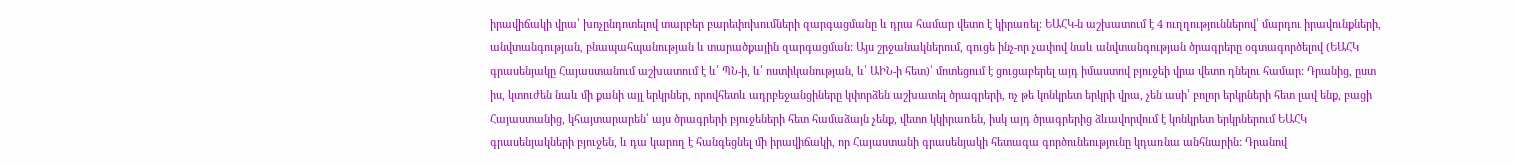իրավիճակի վրա՝ խոչընդոտելով տարբեր բարեփոխումների զարգացմանը և դրա համար վետո է կիրառել: ԵԱՀԿ-ն աշխատում է 4 ուղղություններով՝ մարդու իրավունքների, անվտանգության, բնապահպանության և տարածքային զարգացման: Այս շրջանակներում, գուցե ինչ-որ չափով նաև անվտանգության ծրագրերը օգտագործելով (ԵԱՀԿ գրասենյակը Հայաստանում աշխատում է և՛ ՊՆ-ի, և՛ ոստիկանության, և՛ ԱԻՆ-ի հետ)՝ մոտեցում է ցուցաբերել այդ իմաստով բյուջեի վրա վետո դնելու համար: Դրանից, ըստ իս, կտուժեն նաև մի քանի այլ երկրներ, որովհետև ադրբեջանցիները կփորձեն աշխատել ծրագրերի, ոչ թե կոնկրետ երկրի վրա, չեն ասի՝ բոլոր երկրների հետ լավ ենք, բացի Հայաստանից, կհայտարարեն՝ այս ծրագրերի բյուջեների հետ համաձայն չենք, վետո կկիրառեն, իսկ այդ ծրագրերից ձևավորվում է կոնկրետ երկրներում ԵԱՀԿ գրասենյակների բյուջեն, և դա կարող է հանգեցնել մի իրավիճակի, որ Հայաստանի գրասենյակի հետագա գործունեությունը կդառնա անհնարին: Դրանով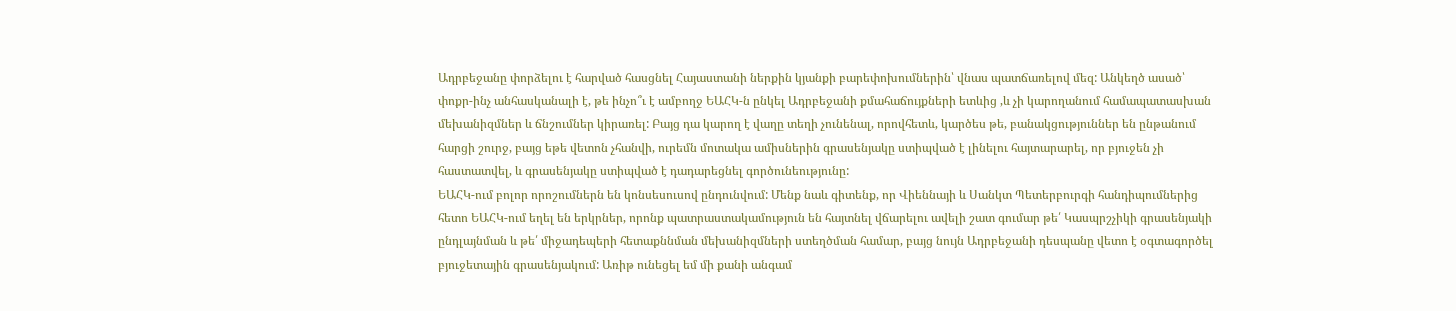Ադրբեջանը փորձելու է հարված հասցնել Հայաստանի ներքին կյանքի բարեփոխումներին՝ վնաս պատճառելով մեզ: Անկեղծ ասած՝ փոքր-ինչ անհասկանալի է, թե ինչո՞ւ է ամբողջ ԵԱՀԿ-ն ընկել Ադրբեջանի քմահաճույքների ետևից ,և չի կարողանում համապատասխան մեխանիզմներ և ճնշումներ կիրառել: Բայց դա կարող է վաղը տեղի չունենալ, որովհետև, կարծես թե, բանակցություններ են ընթանում հարցի շուրջ, բայց եթե վետոն չհանվի, ուրեմն մոտակա ամիսներին գրասենյակը ստիպված է լինելու հայտարարել, որ բյուջեն չի հաստատվել, և գրասենյակը ստիպված է դադարեցնել գործունեությունը:
ԵԱՀԿ-ում բոլոր որոշումներն են կոնսեսուսով ընդունվում: Մենք նաև գիտենք, որ Վիեննայի և Սանկտ Պետերբուրգի հանդիպումներից հետո ԵԱՀԿ-ում եղել են երկրներ, որոնք պատրաստակամություն են հայտնել վճարելու ավելի շատ գումար թե՛ Կասպրշչիկի գրասենյակի ընդլայնման և թե՛ միջադեպերի հետաքննման մեխանիզմների ստեղծման համար, բայց նույն Ադրբեջանի դեսպանը վետո է օգտագործել բյուջետային գրասենյակում: Առիթ ունեցել եմ մի քանի անգամ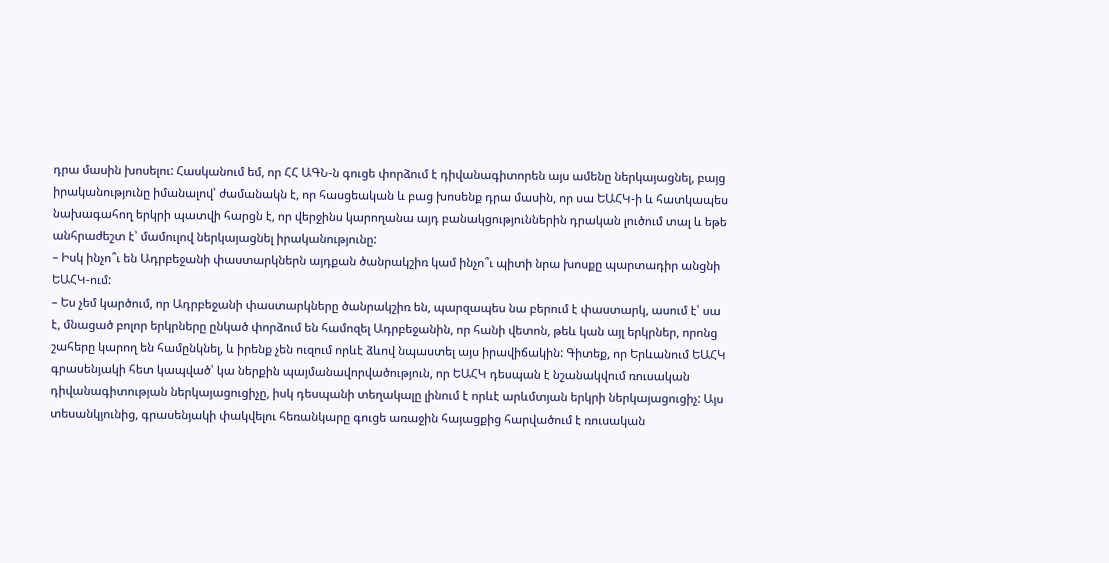դրա մասին խոսելու: Հասկանում եմ, որ ՀՀ ԱԳՆ-ն գուցե փորձում է դիվանագիտորեն այս ամենը ներկայացնել, բայց իրականությունը իմանալով՝ ժամանակն է, որ հասցեական և բաց խոսենք դրա մասին, որ սա ԵԱՀԿ-ի և հատկապես նախագահող երկրի պատվի հարցն է, որ վերջինս կարողանա այդ բանակցություններին դրական լուծում տալ և եթե անհրաժեշտ է՝ մամուլով ներկայացնել իրականությունը:
– Իսկ ինչո՞ւ են Ադրբեջանի փաստարկներն այդքան ծանրակշիռ կամ ինչո՞ւ պիտի նրա խոսքը պարտադիր անցնի ԵԱՀԿ-ում:
– Ես չեմ կարծում, որ Ադրբեջանի փաստարկները ծանրակշիռ են, պարզապես նա բերում է փաստարկ, ասում է՝ սա է, մնացած բոլոր երկրները ընկած փորձում են համոզել Ադրբեջանին, որ հանի վետոն, թեև կան այլ երկրներ, որոնց շահերը կարող են համընկնել, և իրենք չեն ուզում որևէ ձևով նպաստել այս իրավիճակին: Գիտեք, որ Երևանում ԵԱՀԿ գրասենյակի հետ կապված՝ կա ներքին պայմանավորվածություն, որ ԵԱՀԿ դեսպան է նշանակվում ռուսական դիվանագիտության ներկայացուցիչը, իսկ դեսպանի տեղակալը լինում է որևէ արևմտյան երկրի ներկայացուցիչ: Այս տեսանկյունից, գրասենյակի փակվելու հեռանկարը գուցե առաջին հայացքից հարվածում է ռուսական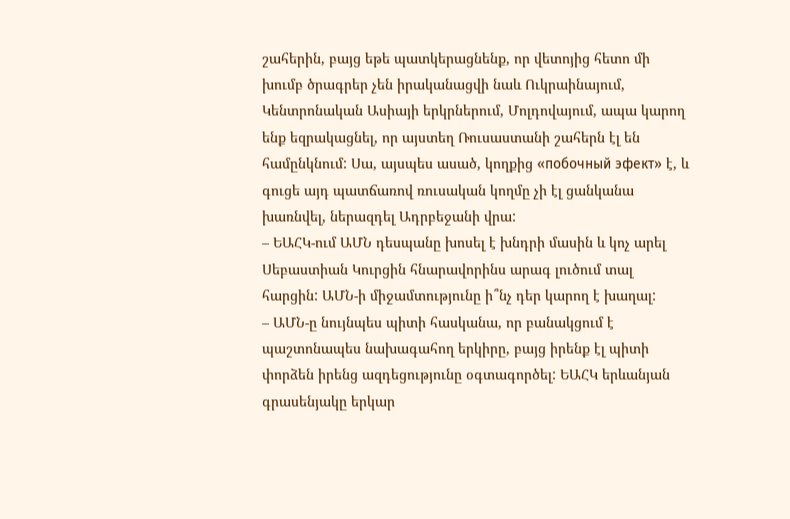շահերին, բայց եթե պատկերացնենք, որ վետոյից հետո մի խումբ ծրագրեր չեն իրականացվի նաև Ուկրաինայում, Կենտրոնական Ասիայի երկրներում, Մոլդովայում, ապա կարող ենք եզրակացնել, որ այստեղ Ռուսաստանի շահերն էլ են համընկնում: Սա, այսպես ասած, կողքից «побочный эфект» է, և գուցե այդ պատճառով ռուսական կողմը չի էլ ցանկանա խառնվել, ներազդել Ադրբեջանի վրա:
– ԵԱՀԿ-ում ԱՄՆ դեսպանը խոսել է խնդրի մասին և կոչ արել Սեբաստիան Կուրցին հնարավորինս արագ լուծում տալ հարցին: ԱՄՆ-ի միջամտությունը ի՞նչ դեր կարող է խաղալ:
– ԱՄՆ-ը նույնպես պիտի հասկանա, որ բանակցում է պաշտոնապես նախագահող երկիրը, բայց իրենք էլ պիտի փորձեն իրենց ազդեցությունը օգտագործել: ԵԱՀԿ երևանյան գրասենյակը երկար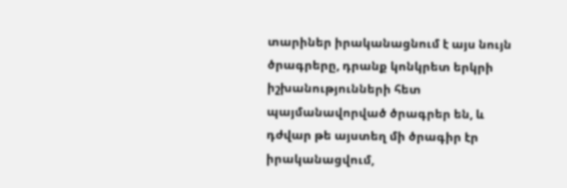տարիներ իրականացնում է այս նույն ծրագրերը, դրանք կոնկրետ երկրի իշխանությունների հետ պայմանավորված ծրագրեր են, և դժվար թե այստեղ մի ծրագիր էր իրականացվում,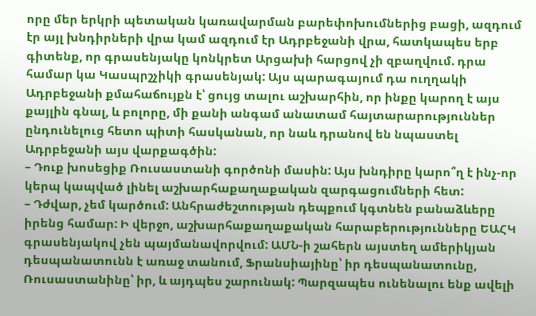որը մեր երկրի պետական կառավարման բարեփոխումներից բացի, ազդում էր այլ խնդիրների վրա կամ ազդում էր Ադրբեջանի վրա, հատկապես երբ գիտենք, որ գրասենյակը կոնկրետ Արցախի հարցով չի զբաղվում. դրա համար կա Կասպրշչիկի գրասենյակ: Այս պարագայում դա ուղղակի Ադրբեջանի քմահաճույքն է՝ ցույց տալու աշխարհին, որ ինքը կարող է այս քայլին գնալ, և բոլորը, մի քանի անգամ անատամ հայտարարություններ ընդունելուց հետո պիտի հասկանան, որ նաև դրանով են նպաստել Ադրբեջանի այս վարքագծին:
– Դուք խոսեցիք Ռուսաստանի գործոնի մասին: Այս խնդիրը կարո՞ղ է ինչ-որ կերպ կապված լինել աշխարհաքաղաքական զարգացումների հետ:
– Դժվար, չեմ կարծում: Անհրաժեշտության դեպքում կգտնեն բանաձևերը իրենց համար: Ի վերջո, աշխարհաքաղաքական հարաբերությունները ԵԱՀԿ գրասենյակով չեն պայմանավորվում: ԱՄՆ-ի շահերն այստեղ ամերիկյան դեսպանատունն է առաջ տանում, Ֆրանսիայինը՝ իր դեսպանատունը, Ռուսաստանինը՝ իր, և այդպես շարունակ: Պարզապես ունենալու ենք ավելի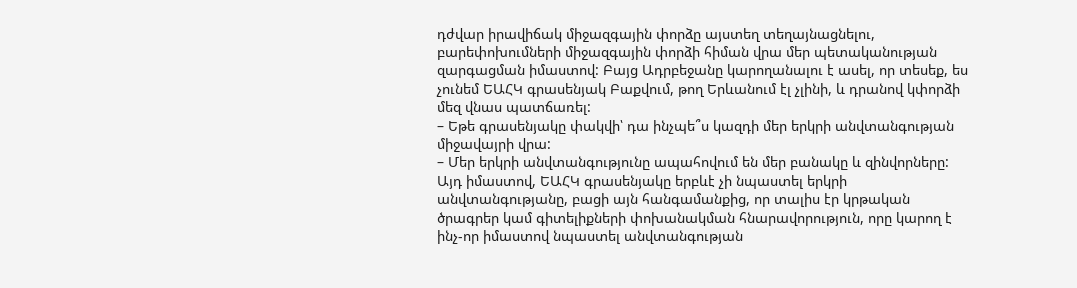դժվար իրավիճակ միջազգային փորձը այստեղ տեղայնացնելու, բարեփոխումների միջազգային փորձի հիման վրա մեր պետականության զարգացման իմաստով: Բայց Ադրբեջանը կարողանալու է ասել, որ տեսեք, ես չունեմ ԵԱՀԿ գրասենյակ Բաքվում, թող Երևանում էլ չլինի, և դրանով կփորձի մեզ վնաս պատճառել:
– Եթե գրասենյակը փակվի՝ դա ինչպե՞ս կազդի մեր երկրի անվտանգության միջավայրի վրա:
– Մեր երկրի անվտանգությունը ապահովում են մեր բանակը և զինվորները: Այդ իմաստով, ԵԱՀԿ գրասենյակը երբևէ չի նպաստել երկրի անվտանգությանը, բացի այն հանգամանքից, որ տալիս էր կրթական ծրագրեր կամ գիտելիքների փոխանակման հնարավորություն, որը կարող է ինչ-որ իմաստով նպաստել անվտանգության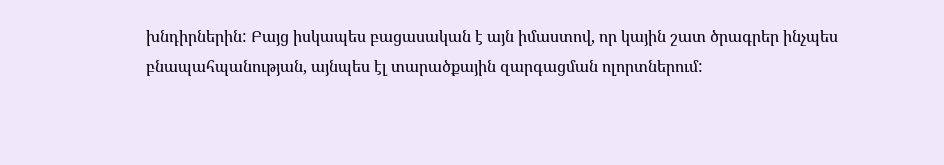խնդիրներին: Բայց իսկապես բացասական է այն իմաստով, որ կային շատ ծրագրեր ինչպես բնապահպանության, այնպես էլ տարածքային զարգացման ոլորտներում: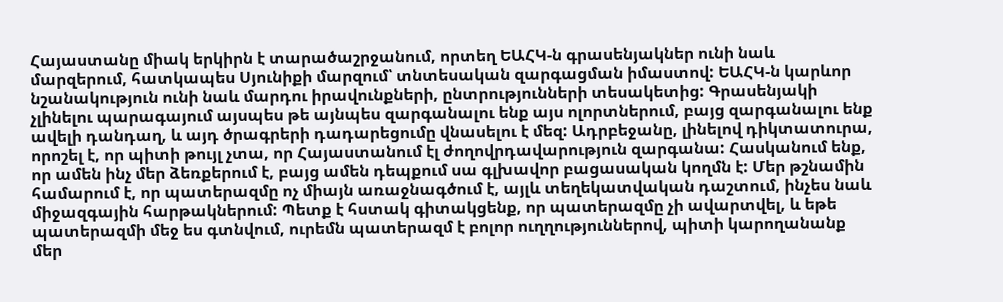Հայաստանը միակ երկիրն է տարածաշրջանում, որտեղ ԵԱՀԿ-ն գրասենյակներ ունի նաև մարզերում, հատկապես Սյունիքի մարզում՝ տնտեսական զարգացման իմաստով: ԵԱՀԿ-ն կարևոր նշանակություն ունի նաև մարդու իրավունքների, ընտրությունների տեսակետից: Գրասենյակի չլինելու պարագայում այսպես թե այնպես զարգանալու ենք այս ոլորտներում, բայց զարգանալու ենք ավելի դանդաղ, և այդ ծրագրերի դադարեցումը վնասելու է մեզ: Ադրբեջանը, լինելով դիկտատուրա, որոշել է, որ պիտի թույլ չտա, որ Հայաստանում էլ ժողովրդավարություն զարգանա: Հասկանում ենք, որ ամեն ինչ մեր ձեռքերում է, բայց ամեն դեպքում սա գլխավոր բացասական կողմն է: Մեր թշնամին համարում է, որ պատերազմը ոչ միայն առաջնագծում է, այլև տեղեկատվական դաշտում, ինչես նաև միջազգային հարթակներում: Պետք է հստակ գիտակցենք, որ պատերազմը չի ավարտվել, և եթե պատերազմի մեջ ես գտնվում, ուրեմն պատերազմ է բոլոր ուղղություններով, պիտի կարողանանք մեր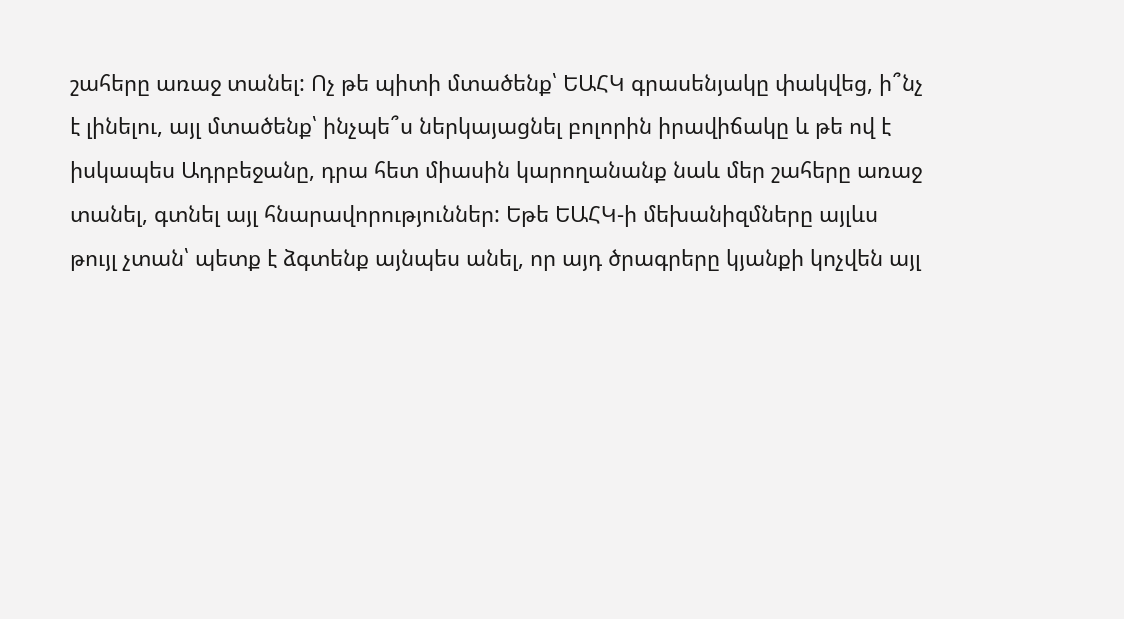շահերը առաջ տանել: Ոչ թե պիտի մտածենք՝ ԵԱՀԿ գրասենյակը փակվեց, ի՞նչ է լինելու, այլ մտածենք՝ ինչպե՞ս ներկայացնել բոլորին իրավիճակը և թե ով է իսկապես Ադրբեջանը, դրա հետ միասին կարողանանք նաև մեր շահերը առաջ տանել, գտնել այլ հնարավորություններ: Եթե ԵԱՀԿ-ի մեխանիզմները այլևս թույլ չտան՝ պետք է ձգտենք այնպես անել, որ այդ ծրագրերը կյանքի կոչվեն այլ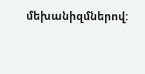մեխանիզմներով: